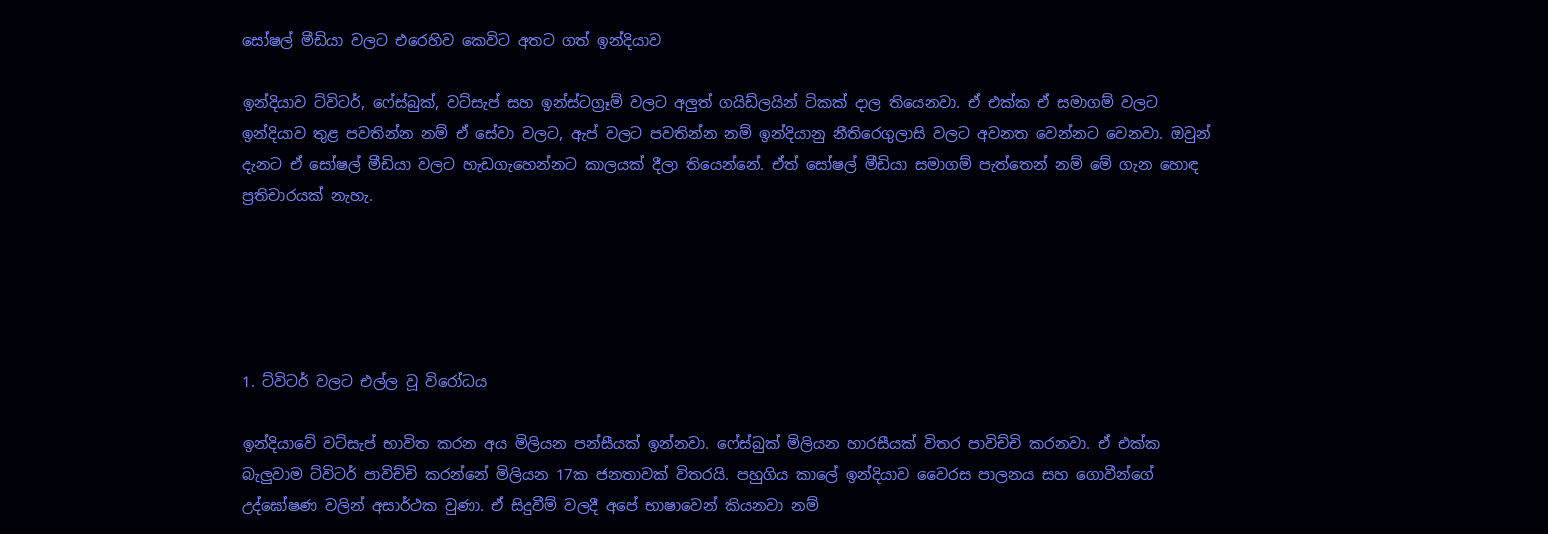සෝෂල් මීඩියා වලට එරෙහිව කෙවිට අතට ගත් ඉන්දියාව

ඉන්දියාව ට්විටර්, ෆේස්බුක්, වට්සැප් සහ ඉන්ස්ටග්‍රෑම් වලට අලුත් ගයිඩ්ලයින් ටිකක් දාල තියෙනවා. ඒ එක්ක ඒ සමාගම් වලට ඉන්දියාව තුළ පවතින්න නම් ඒ සේවා වලට, ඇප් වලට පවතින්න නම් ඉන්දියානු නීතිරෙගුලාසි වලට අවනත වෙන්නට වෙනවා. ඔවුන් දැනට ඒ සෝෂල් මීඩියා වලට හැඩගැහෙන්නට කාලයක් දීලා තියෙන්නේ. ඒත් සෝෂල් මීඩියා සමාගම් පැත්තෙන් නම් මේ ගැන හොඳ ප්‍රතිචාරයක් නැහැ.





1. ට්විටර් වලට එල්ල වූ විරෝධය

ඉන්දියාවේ වට්සැප් භාවිත කරන අය මිලියන පන්සීයක් ඉන්නවා. ෆේස්බුක් මිලියන හාරසීයක් විතර පාවිච්චි කරනවා. ඒ එක්ක බැලුවාම ට්විටර් පාවිච්චි කරන්නේ මිලියන 17ක ජනතාවක් විතරයි. පහුගිය කාලේ ඉන්දියාව වෛරස පාලනය සහ ගොවීන්ගේ උද්ඝෝෂණ වලින් අසාර්ථක වුණා. ඒ සිදුවීම් වලදී අපේ භාෂාවෙන් කියනවා නම්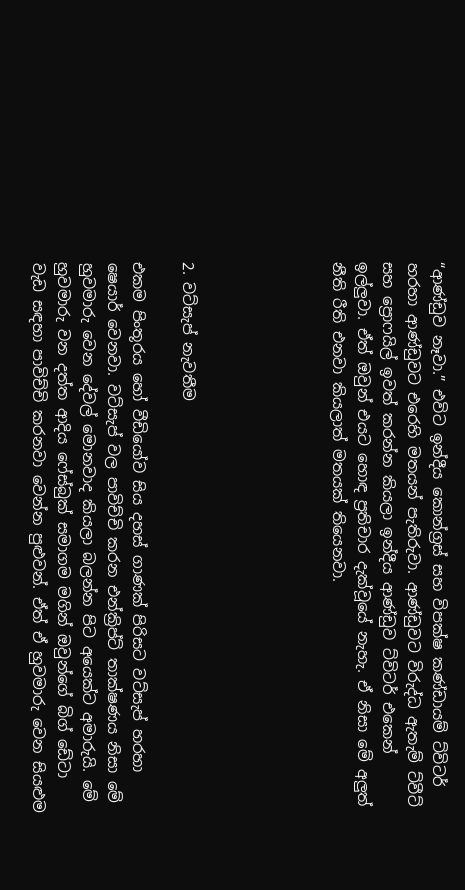“ආණ්ඩුව නෑවා.” එවිට ඉන්දීය කොන්ග්‍රස් සහ විපක්ෂ කණ්ඩායම් ට්විටර් හරහා ආණ්ඩුවට එරෙහි මතයන් පැතිරුවා. ආණ්ඩුවට විරුද්ධ ඇතැම් ට්වීට් සහ ප්‍රොෆයිල් ඉවත් කරන්න කියලා ඉන්දීය ආණ්ඩුව ට්විටර් එකෙන් ඉල්ලුවා. ඒත් ඔවුන් එයට හොඳ ප්‍රතිචාර දැක්වූයේ නැහැ. ඒ නිසා මේ අලුත් නීති රීති එනවා කියලාත් මතයක් තියෙනවා.





2. වට්සැප් නැවතීම

එකම පිංතූරය හෝ වීඩියෝව සිය දහස් ගාණක් පිරිසට වට්සැප් හරහා ෂෙයාර් වෙනවා. වට්සැප් වල පාවිච්චි කරන එන්ක්‍රිප්ට් තාක්ෂණය නිසා මේ හුවමාරු වෙන දේවල් මොනවාද කියලා බලන්න පිට අයෙක්ට අමාරුයි. මේ හුවමාරු වන දත්ත ආදිය ෆේස්බුක් සමාගම මගින් ඔවුන්ගේ බිග් ඩේටා වැඩ සඳහා පාවිච්චි කරනවා වෙන්න පුළුවන්. ඒත් ඒ හුවමාරු වෙන සියළුම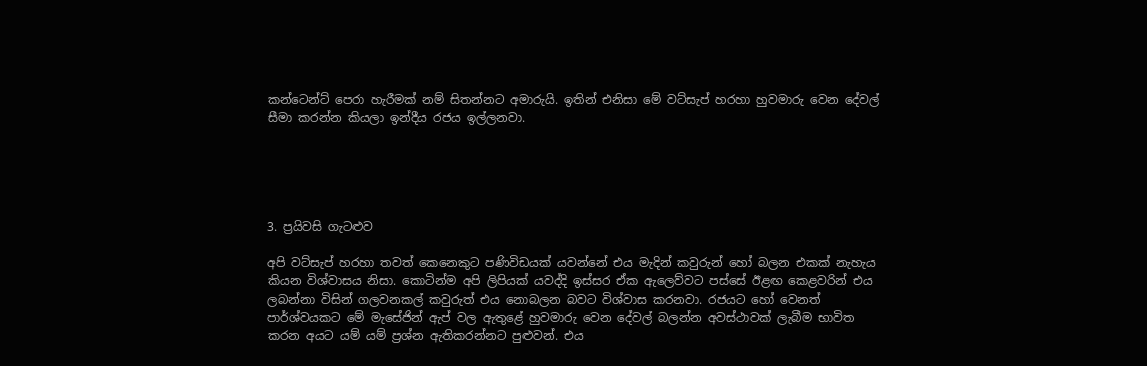කන්ටෙන්ට් පෙරා හැරීමක් නම් සිතන්නට අමාරුයි. ඉතින් එනිසා මේ වට්සැප් හරහා හුවමාරු වෙන දේවල් සීමා කරන්න කියලා ඉන්දීය රජය ඉල්ලනවා.





3. ප්‍රයිවසි ගැටළුව

අපි වට්සැප් හරහා තවත් කෙනෙකුට පණිවිඩයක් යවන්නේ එය මැදින් කවුරුන් හෝ බලන එකක් නැහැය කියන විශ්වාසය නිසා. කොටින්ම අපි ලිපියක් යවද්දි ඉස්සර ඒක ඇලෙව්වට පස්සේ ඊළඟ කෙළවරින් එය ලබන්නා විසින් ගලවනකල් කවුරුත් එය නොබලන බවට විශ්වාස කරනවා. රජයට හෝ වෙනත් පාර්ශ්වයකට මේ මැසේජින් ඇප් වල ඇතුළේ හුවමාරු වෙන දේවල් බලන්න අවස්ථාවක් ලැබීම භාවිත කරන අයට යම් යම් ප්‍රශ්න ඇතිකරන්නට පුළුවන්. එය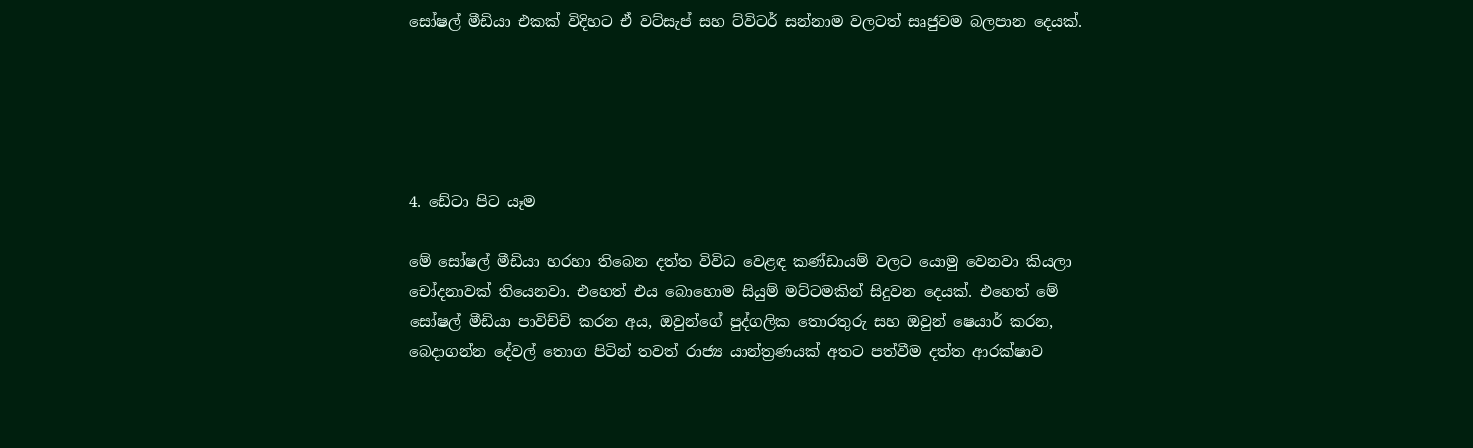සෝෂල් මීඩියා එකක් විදිහට ඒ වට්සැප් සහ ට්විටර් සන්නාම වලටත් සෘජුවම බලපාන දෙයක්.





4. ඩේටා පිට යෑම

මේ සෝෂල් මීඩියා හරහා තිබෙන දත්ත විවිධ වෙළඳ කණ්ඩායම් වලට යොමු වෙනවා කියලා චෝදනාවක් තියෙනවා. එහෙත් එය බොහොම සියුම් මට්ටමකින් සිදුවන දෙයක්. එහෙත් මේ සෝෂල් මීඩියා පාවිච්චි කරන අය, ඔවුන්ගේ පුද්ගලික තොරතුරු සහ ඔවුන් ෂෙයාර් කරන, බෙදාගන්න දේවල් තොග පිටින් තවත් රාජ්‍ය යාන්ත්‍රණයක් අතට පත්වීම දත්ත ආරක්ෂාව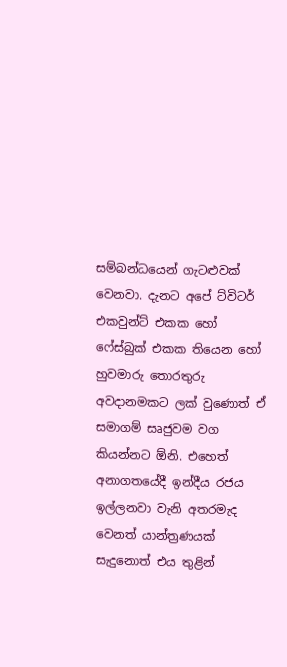සම්බන්ධයෙන් ගැටළුවක් වෙනවා. දැනට අපේ ට්විටර් එකවුන්ට් එකක හෝ ෆේස්බුක් එකක තියෙන හෝ හුවමාරු තොරතුරු අවදානමකට ලක් වුණොත් ඒ සමාගම් සෘජුවම වග කියන්නට ඕනි. එහෙත් අනාගතයේදී ඉන්දීය රජය ඉල්ලනවා වැනි අතරමැද වෙනත් යාන්ත්‍රණයක් සැදුනොත් එය තුළින්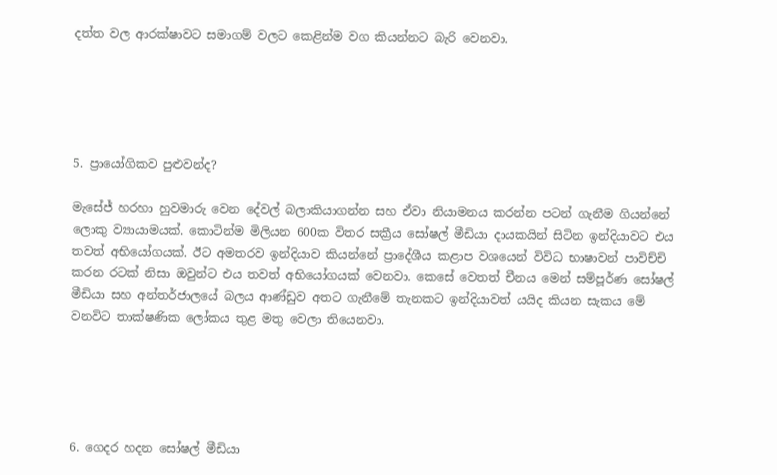දත්ත වල ආරක්ෂාවට සමාගම් වලට කෙළින්ම වග කියන්නට බැරි වෙනවා.





5. ප්‍රායෝගිකව පුළුවන්ද?

මැසේජ් හරහා හුවමාරු වෙන දේවල් බලාකියාගන්න සහ ඒවා නියාමනය කරන්න පටන් ගැනීම ගියන්නේ ලොකු ව්‍යායාමයක්. කොටින්ම මිලියන 600ක විතර සක්‍රීය සෝෂල් මීඩියා දායකයින් සිටින ඉන්දියාවට එය තවත් අභියෝගයක්. ඊට අමතරව ඉන්දියාව කියන්නේ ප්‍රාදේශීය කළාප වශයෙන් විවිධ භාෂාවන් පාවිච්චි කරන රටක් නිසා ඔවුන්ට එය තවත් අභියෝගයක් වෙනවා. කෙසේ වෙතත් චීනය මෙන් සම්පූර්ණ සෝෂල් මීඩියා සහ අන්තර්ජාලයේ බලය ආණ්ඩුව අතට ගැනීමේ තැනකට ඉන්දියාවත් යයිද කියන සැකය මේ වනවිට තාක්ෂණික ලෝකය තුළ මතු වෙලා තියෙනවා.





6. ගෙදර හදන සෝෂල් මීඩියා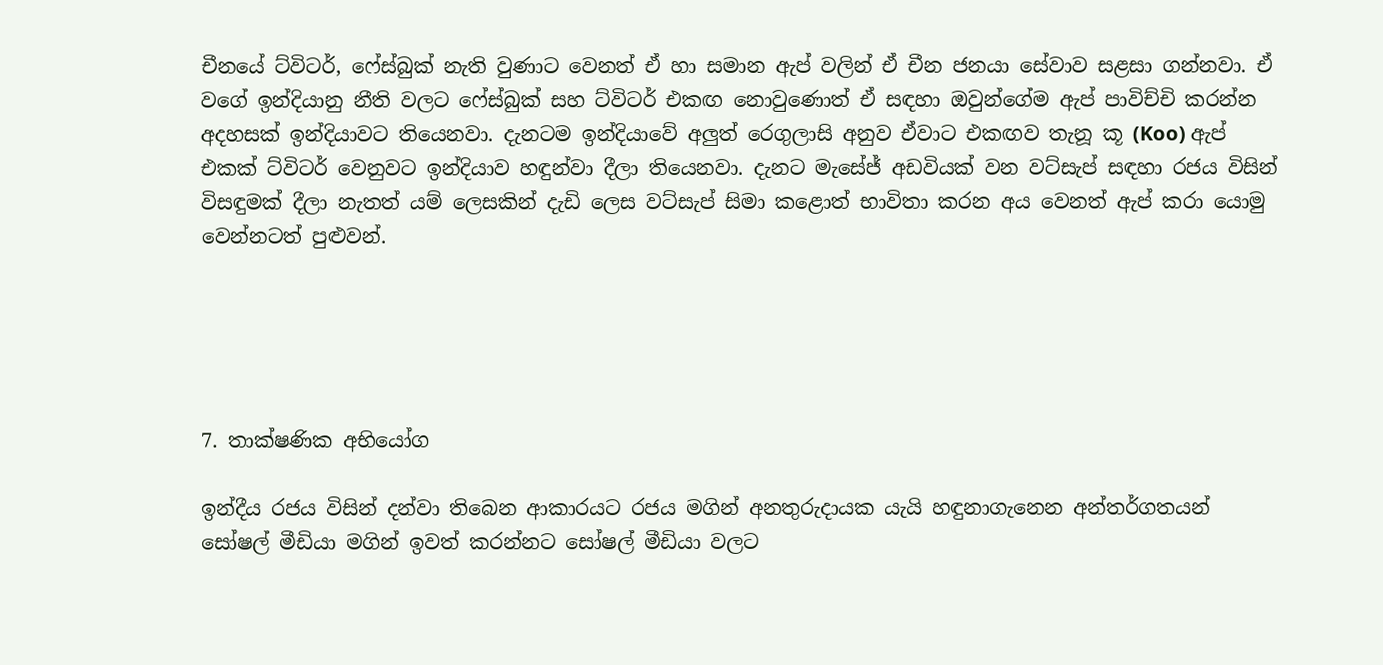චීනයේ ට්විටර්, ෆේස්බුක් නැති වුණාට වෙනත් ඒ හා සමාන ඇප් වලින් ඒ චීන ජනයා සේවාව සළසා ගන්නවා. ඒ වගේ ඉන්දියානු නීති වලට ෆේස්බුක් සහ ට්විටර් එකඟ නොවුණොත් ඒ සඳහා ඔවුන්ගේම ඇප් පාවිච්චි කරන්න අදහසක් ඉන්දියාවට තියෙනවා. දැනටම ඉන්දියාවේ අලුත් රෙගුලාසි අනුව ඒවාට එකඟව තැනූ කූ (Koo) ඇප් එකක් ට්විටර් වෙනුවට ඉන්දියාව හඳුන්වා දීලා තියෙනවා. දැනට මැසේජ් අඩවියක් වන වට්සැප් සඳහා රජය විසින් විසඳුමක් දීලා නැතත් යම් ලෙසකින් දැඩි ලෙස වට්සැප් සිමා කළොත් භාවිතා කරන අය වෙනත් ඇප් කරා යොමු වෙන්නටත් පුළුවන්.





7. තාක්ෂණික අභියෝග

ඉන්දීය රජය විසින් දන්වා තිබෙන ආකාරයට රජය මගින් අනතුරුදායක යැයි හඳුනාගැනෙන අන්තර්ගතයන් සෝෂල් මීඩියා මගින් ඉවත් කරන්නට සෝෂල් මීඩියා වලට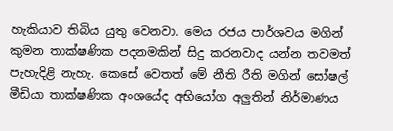හැකියාව තිබිය යුතු වෙනවා. මෙය රජය පාර්ශවය මගින් කුමන තාක්ෂණික පදනමකින් සිදු කරනවාද යන්න තවමත් පැහැදිළි නැහැ. කෙසේ වෙතත් මේ නීති රීති මගින් සෝෂල් මීඩියා තාක්ෂණික අංශයේද අභියෝග අලුතින් නිර්මාණය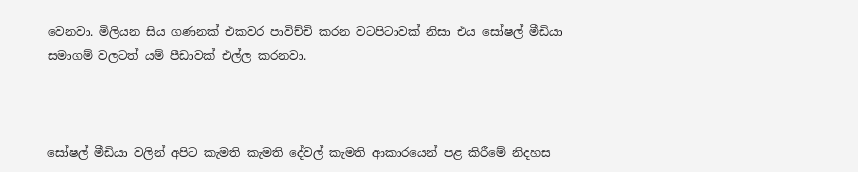වෙනවා. මිලියන සිය ගණනක් එකවර පාවිච්චි කරන වටපිටාවක් නිසා එය සෝෂල් මීඩියා සමාගම් වලටත් යම් පීඩාවක් එල්ල කරනවා.



සෝෂල් මීඩියා වලින් අපිට කැමති කැමති දේවල් කැමති ආකාරයෙන් පළ කිරීමේ නිදහස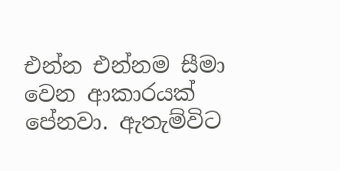එන්න එන්නම සීමා වෙන ආකාරයක් පේනවා. ඇතැම්විට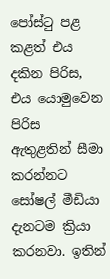පෝස්ටු පළ කළත් එය දකින පිරිස, එය යොමුවෙන පිරිස ඇතුළතින් සීමා කරන්නට සෝෂල් මීඩියා දැනටම ක්‍රියා කරනවා. ඉතින්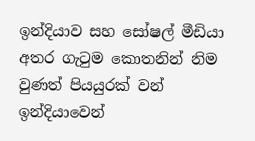ඉන්දියාව සහ සෝෂල් මීඩියා අතර ගැටුම කොතනින් නිම වුණත් පියයුරක් වන් ඉන්දියාවෙන්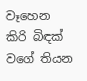වෑහෙන කිරි බිඳක් වගේ තියන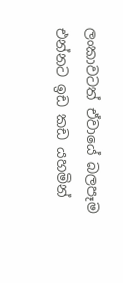ලංකාවටත් ඒවායේ බලපෑම එන්නට ඉඩ කඩ යහමින්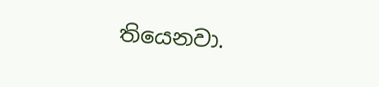තියෙනවා.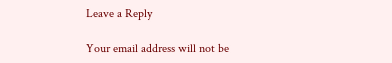Leave a Reply

Your email address will not be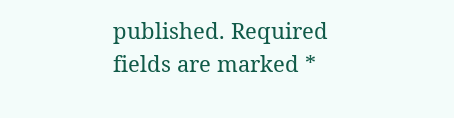published. Required fields are marked *